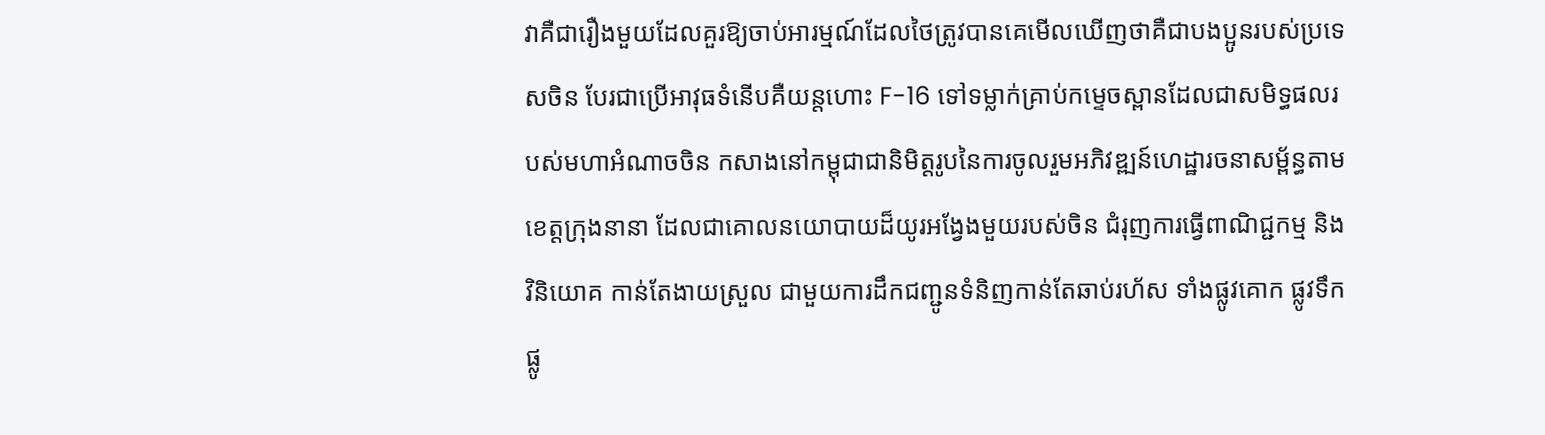វាគឺជារឿងមួយដែលគួរឱ្យចាប់អារម្មណ៍ដែលថៃត្រូវបានគេមើលឃើញថាគឺជាបងប្អូនរបស់ប្រទេសចិន បែរជាប្រើអាវុធទំនើបគឺយន្តហោះ F-16 ទៅទម្លាក់គ្រាប់កម្ទេចស្ពានដែលជាសមិទ្ធផលរបស់មហាអំណាចចិន កសាងនៅកម្ពុជាជានិមិត្តរូបនៃការចូលរួមអភិវឌ្ឍន៍ហេដ្ឋារចនាសម្ព័ន្ធតាមខេត្តក្រុងនានា ដែលជាគោលនយោបាយដ៏យូរអង្វែងមួយរបស់ចិន ជំរុញការធ្វើពាណិជ្ជកម្ម និងវិនិយោគ កាន់តែងាយស្រួល ជាមួយការដឹកជញ្ជូនទំនិញកាន់តែឆាប់រហ័ស ទាំងផ្លូវគោក ផ្លូវទឹក ផ្លូ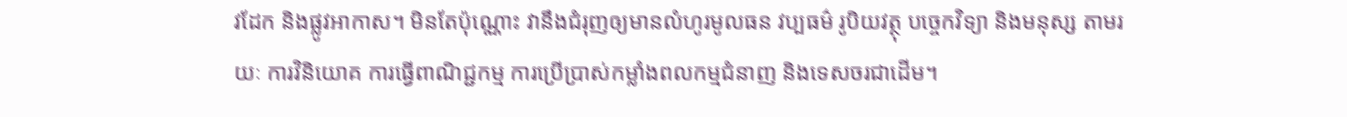វដែក និងផ្លូវអាកាស។ មិនតែប៉ុណ្ណោះ វានឹងជំរុញឲ្យមានលំហូរមូលធន វប្បធម៌ រូបិយវត្ថុ បច្ចេកវិទ្យា និងមនុស្ស តាមរយៈ ការវិនិយោគ ការធ្វើពាណិជ្ជកម្ម ការប្រើប្រាស់កម្លាំងពលកម្មជំនាញ និងទេសចរជាដើម។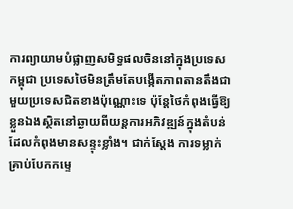ការព្យាយាមបំផ្លាញសមិទ្ធផលចិននៅក្នុងប្រទេសកម្ពុជា ប្រទេសថៃមិនត្រឹមតែបង្កើតភាពតានតឹងជាមួយប្រទេសជិតខាងប៉ុណ្ណោះទេ ប៉ុន្ដែថៃកំពុងធ្វើឱ្យខ្លួនឯងស្ថិតនៅឆ្ងាយពីយន្ដការអភិវឌ្ឍន៍ក្នុងតំបន់ដែលកំពុងមានសន្ទុះខ្លាំង។ ជាក់ស្ដែង ការទម្លាក់គ្រាប់បែកកម្ទេ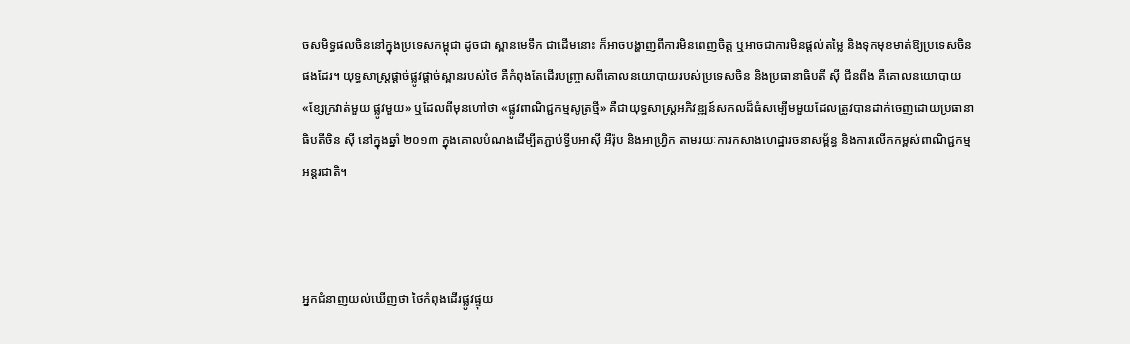ចសមិទ្ធផលចិននៅក្នុងប្រទេសកម្ពុជា ដូចជា ស្ពានមេទឹក ជាដើមនោះ ក៏អាចបង្ហាញពីការមិនពេញចិត្ត ឬអាចជាការមិនផ្ដល់តម្លៃ និងទុកមុខមាត់ឱ្យប្រទេសចិនផងដែរ។ យុទ្ធសាស្ត្រផ្ដាច់ផ្លូវផ្ដាច់ស្ពានរបស់ថៃ គឺកំពុងតែដើរបញ្ច្រាសពីគោលនយោបាយរបស់ប្រទេសចិន និងប្រធានាធិបតី ស៊ី ជីនពីង គឺគោលនយោបាយ «ខ្សែក្រវាត់មួយ ផ្លូវមួយ» ឬដែលពីមុនហៅថា «ផ្លូវពាណិជ្ជកម្មសូត្រថ្មី» គឺជាយុទ្ធសាស្ត្រអភិវឌ្ឍន៍សកលដ៏ធំសម្បើមមួយដែលត្រូវបានដាក់ចេញដោយប្រធានាធិបតីចិន ស៊ី នៅក្នុងឆ្នាំ ២០១៣ ក្នុងគោលបំណងដើម្បីតភ្ជាប់ទ្វីបអាស៊ី អឺរ៉ុប និងអាហ្វ្រិក តាមរយៈការកសាងហេដ្ឋារចនាសម្ព័ន្ធ និងការលើកកម្ពស់ពាណិជ្ជកម្មអន្តរជាតិ។



អ្នកជំនាញយល់ឃើញថា ថៃកំពុងដើរផ្លូវផ្ទុយ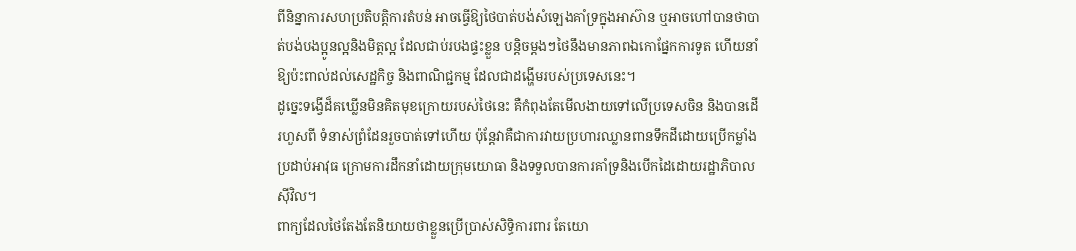ពីនិន្នាការសហប្រតិបត្តិការតំបន់ អាចធ្វើឱ្យថៃបាត់បង់សំឡេងគាំទ្រក្នុងអាស៊ាន ឬអាចហៅបានថាបាត់បង់បងប្អូនល្អនិងមិត្តល្អ ដែលជាប់របងផ្ទះខ្លួន បន្តិចម្ដងៗថៃនឹងមានភាពឯកោផ្នែកការទូត ហើយនាំឱ្យប៉ះពាល់ដល់សេដ្ឋកិច្ច និងពាណិជ្ជកម្ម ដែលជាដង្ហើមរបស់ប្រទេសនេះ។
ដូច្នេះទង្វើដ៏គឃ្លើនមិនគិតមុខក្រោយរបស់ថៃនេះ គឺកំពុងតែមើលងាយទៅលើប្រទេសចិន និងបានដើរហួសពី ទំនាស់ព្រំដែនរួចបាត់ទៅហើយ ប៉ុន្តែវាគឺជាការវាយប្រហារឈ្លានពានទឹកដីដោយប្រើកម្លាំងប្រដាប់អាវុធ ក្រោមការដឹកនាំដោយក្រុមយោធា និងទទួលបានការគាំទ្រនិងបើកដៃដោយរដ្ឋាភិបាលស៊ីវិល។
ពាក្យដែលថៃតែងតែនិយាយថាខ្លួនប្រើប្រាស់សិទ្ធិការពារ តែយោ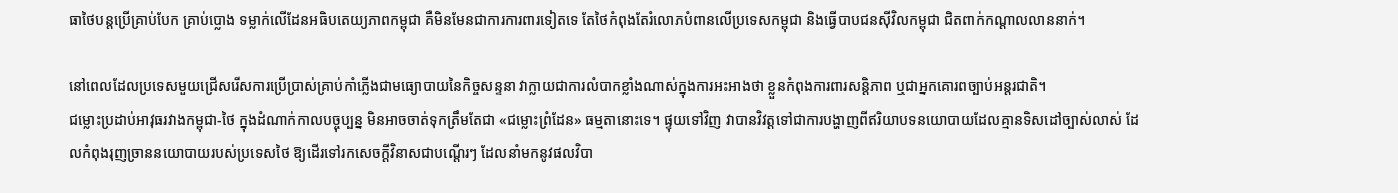ធាថៃបន្តប្រើគ្រាប់បែក គ្រាប់ប្លោង ទម្លាក់លើដែនអធិបតេយ្យភាពកម្ពុជា គឺមិនមែនជាការការពារទៀតទេ តែថៃកំពុងតែរំលោភបំពានលើប្រទេសកម្ពុជា និងធ្វើបាបជនស៊ីវិលកម្ពុជា ជិតពាក់កណ្ដាលលាននាក់។

នៅពេលដែលប្រទេសមួយជ្រើសរើសការប្រើប្រាស់គ្រាប់កាំភ្លើងជាមធ្យោបាយនៃកិច្ចសន្ទនា វាក្លាយជាការលំបាកខ្លាំងណាស់ក្នុងការអះអាងថា ខ្លួនកំពុងការពារសន្ដិភាព ឬជាអ្នកគោរពច្បាប់អន្តរជាតិ។
ជម្លោះប្រដាប់អាវុធរវាងកម្ពុជា-ថៃ ក្នុងដំណាក់កាលបច្ចុប្បន្ន មិនអាចចាត់ទុកត្រឹមតែជា «ជម្លោះព្រំដែន» ធម្មតានោះទេ។ ផ្ទុយទៅវិញ វាបានវិវត្តទៅជាការបង្ហាញពីឥរិយាបទនយោបាយដែលគ្មានទិសដៅច្បាស់លាស់ ដែលកំពុងរុញច្រាននយោបាយរបស់ប្រទេសថៃ ឱ្យដើរទៅរកសេចក្ដីវិនាសជាបណ្ដើរៗ ដែលនាំមកនូវផលវិបា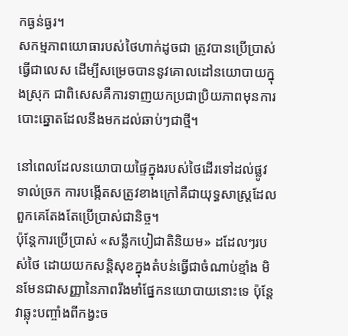កធ្ងន់ធ្ងរ។
សកម្មភាពយោធារបស់ថៃហាក់ដូចជា ត្រូវបានប្រើប្រាស់ធ្វើជាលេស ដើម្បីសម្រេចបាននូវគោលដៅនយោបាយក្នុងស្រុក ជាពិសេសគឺការទាញយកប្រជាប្រិយភាពមុនការបោះឆ្នោតដែលនឹងមកដល់ឆាប់ៗជាថ្មី។

នៅពេលដែលនយោបាយផ្ទៃក្នុងរបស់ថៃដើរទៅដល់ផ្លូវទាល់ច្រក ការបង្កើតសត្រូវខាងក្រៅគឺជាយុទ្ធសាស្ត្រដែលពួកគេតែងតែប្រើប្រាស់ជានិច្ច។
ប៉ុន្តែការប្រើប្រាស់ «សន្លឹកបៀជាតិនិយម» ដដែលៗរបស់ថៃ ដោយយកសន្តិសុខក្នុងតំបន់ធ្វើជាចំណាប់ខ្មាំង មិនមែនជាសញ្ញានៃភាពរឹងមាំផ្នែកនយោបាយនោះទេ ប៉ុន្តែវាឆ្លុះបញ្ចាំងពីកង្វះច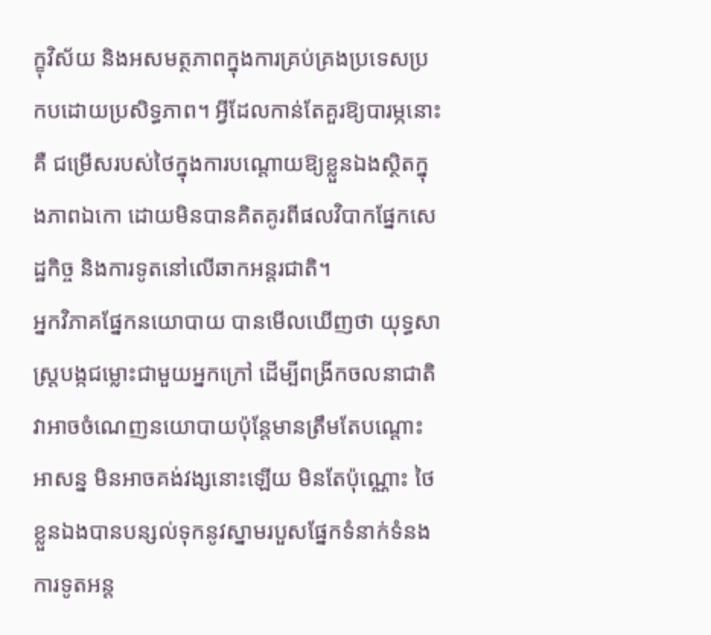ក្ខុវិស័យ និងអសមត្ថភាពក្នុងការគ្រប់គ្រងប្រទេសប្រកបដោយប្រសិទ្ធភាព។ អ្វីដែលកាន់តែគួរឱ្យបារម្ភនោះគឺ ជម្រើសរបស់ថៃក្នុងការបណ្តោយឱ្យខ្លួនឯងស្ថិតក្នុងភាពឯកោ ដោយមិនបានគិតគូរពីផលវិបាកផ្នែកសេដ្ឋកិច្ច និងការទូតនៅលើឆាកអន្តរជាតិ។
អ្នកវិភាគផ្នែកនយោបាយ បានមើលឃើញថា យុទ្ធសាស្ត្របង្កជម្លោះជាមួយអ្នកក្រៅ ដើម្បីពង្រីកចលនាជាតិ វាអាចចំណេញនយោបាយប៉ុន្តែមានត្រឹមតែបណ្តោះអាសន្ន មិនអាចគង់វង្សនោះឡើយ មិនតែប៉ុណ្ណោះ ថៃខ្លួនឯងបានបន្សល់ទុកនូវស្នាមរបួសផ្នែកទំនាក់ទំនងការទូតអន្ត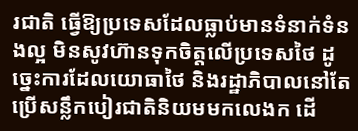រជាតិ ធ្វើឱ្យប្រទេសដែលធ្លាប់មានទំនាក់ទំនងល្អ មិនសូវហ៊ានទុកចិត្តលើប្រទេសថៃ ដូច្នេះការដែលយោធាថៃ និងរដ្ឋាភិបាលនៅតែប្រើសន្លឹកបៀរជាតិនិយមមកលេងក ដើ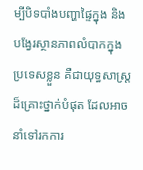ម្បីបិទបាំងបញ្ហាផ្ទៃក្នុង និងបង្វែរស្ថានភាពលំបាកក្នុងប្រទេសខ្លួន គឺជាយុទ្ធសាស្ត្រដ៏គ្រោះថ្នាក់បំផុត ដែលអាចនាំទៅរកការ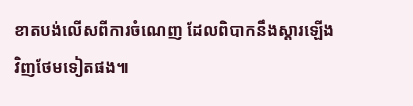ខាតបង់លើសពីការចំណេញ ដែលពិបាកនឹងស្ដារឡើងវិញថែមទៀតផង៕